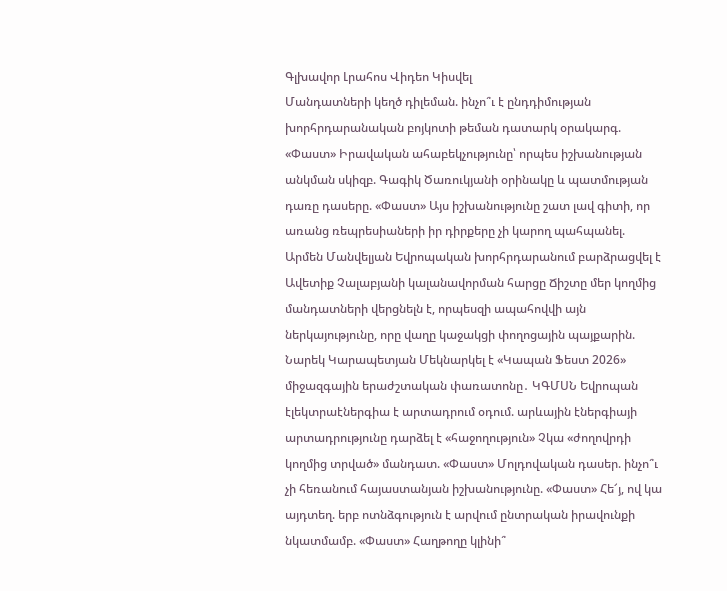Գլխավոր Լրահոս Վիդեո Կիսվել
Մանդատների կեղծ դիլեման. ինչո՞ւ է ընդդիմության խորհրդարանական բոյկոտի թեման դատարկ օրակարգ. «Փաստ» Իրավական ահաբեկչությունը՝ որպես իշխանության անկման սկիզբ. Գագիկ Ծառուկյանի օրինակը և պատմության դառը դասերը. «Փաստ» Այս իշխանությունը շատ լավ գիտի, որ առանց ռեպրեսիաների իր դիրքերը չի կարող պահպանել. Արմեն Մանվելյան Եվրոպական խորհրդարանում բարձրացվել է Ավետիք Չալաբյանի կալանավորման հարցը Ճիշտը մեր կողմից մանդատների վերցնելն է, որպեսզի ապահովվի այն ներկայությունը, որը վաղը կաջակցի փողոցային պայքարին. Նարեկ Կարապետյան Մեկնարկել է «Կապան Ֆեստ 2026» միջազգային երաժշտական փառատոնը․ ԿԳՄՍՆ Եվրոպան էլեկտրաէներգիա է արտադրում օդում. արևային էներգիայի արտադրությունը դարձել է «հաջողություն» Չկա «ժողովրդի կողմից տրված» մանդատ. «Փաստ» Մոլդովական դասեր. ինչո՞ւ չի հեռանում հայաստանյան իշխանությունը. «Փաստ» Հե՜յ, ով կա այդտեղ. երբ ոտնձգություն է արվում ընտրական իրավունքի նկատմամբ. «Փաստ» Հաղթողը կլինի՞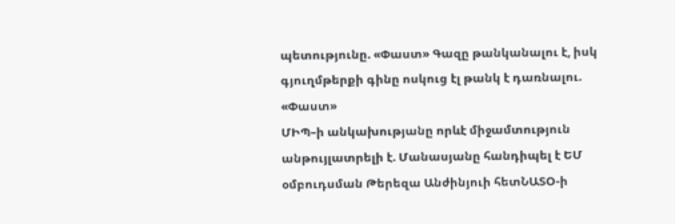պետությունը. «Փաստ» Գազը թանկանալու է, իսկ գյուղմթերքի գինը ոսկուց էլ թանկ է դառնալու. «Փաստ»
ՄԻՊ–ի անկախությանը որևէ միջամտություն անթույլատրելի է. Մանասյանը հանդիպել է ԵՄ օմբուդսման Թերեզա Անժինյուի հետՆԱՏՕ-ի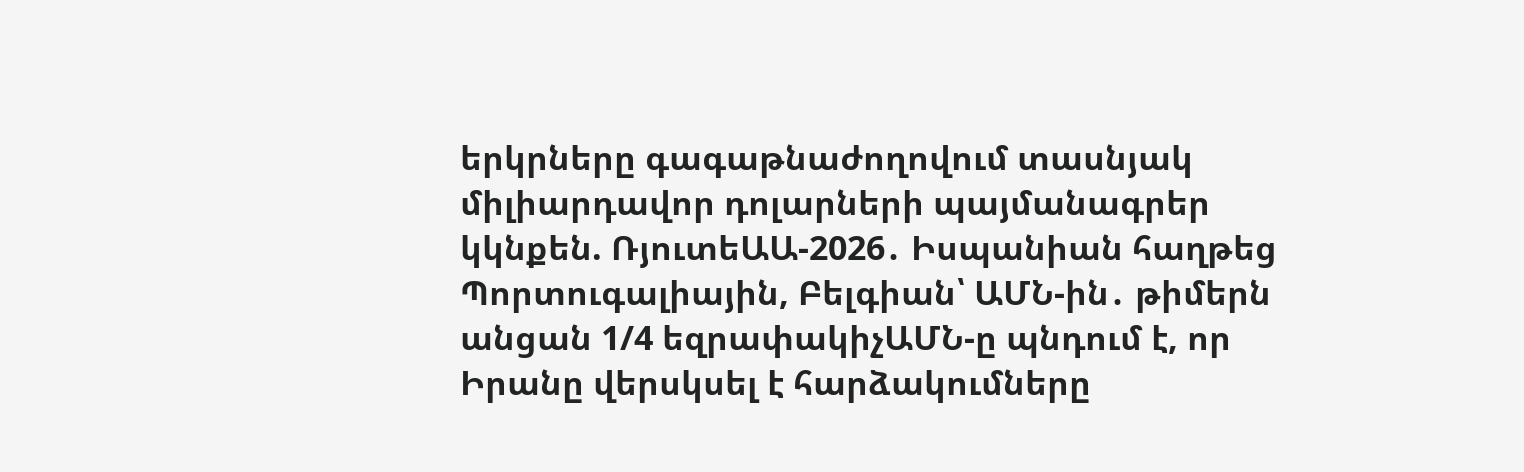երկրները գագաթնաժողովում տասնյակ միլիարդավոր դոլարների պայմանագրեր կկնքեն. ՌյուտեԱԱ-2026․ Իսպանիան հաղթեց Պորտուգալիային, Բելգիան՝ ԱՄՆ-ին․ թիմերն անցան 1/4 եզրափակիչԱՄՆ-ը պնդում է, որ Իրանը վերսկսել է հարձակումները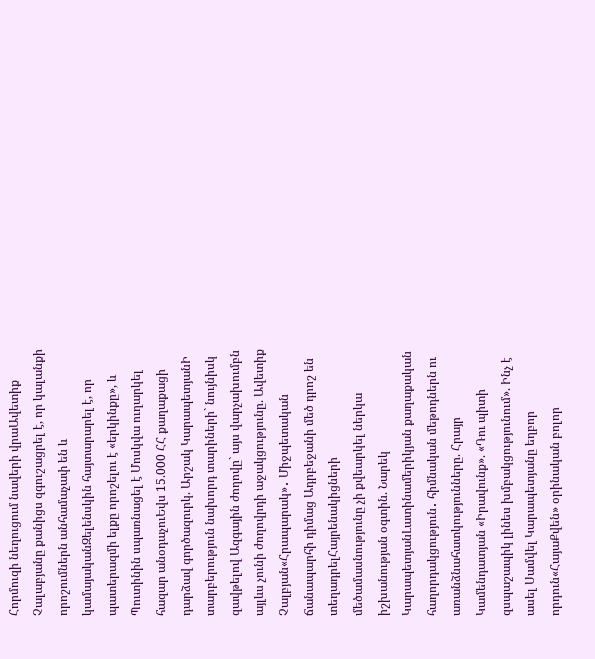Հորմուզի նեղուցում նավերի վրաԱվետիք Չալաբյանը քանիցս զգուշացրել է, որ կալանքի որոշումներն անհամաչափ են և կամայականԶելենսկին հայտարարել է, որ պատերազմի ելքը որոշելու է «երկինքը», և Պուտինին սպառնացել է Մոսկվա ուղարկել հազար անօդաչուԵվս 15.000 ՀՀ քաղաքացի դարձավ գործազուրկ. Արշակ ԿարապետյանԻ տարբերություն նախորդ տարիների` նույնիսկ զավթելով Ազգային ժողովը` այս վարչախումբն այլևս չունի ժողովրդի աջակցությունը. Ավետիք Չալբյան«Հրապարակ»․ Միջպետական ճանապարհի դիմաց Ադրբեջանի մեծ դրոշ են տեղադրելՀայրենակիցների մեծամասնությունը չի քվեարկել ներկա իշխանության օգտին. Նարեկ ԿարապետյանԼատինամերիկյան քաղաքական հաղորդակցություն․ հիմնական մեթոդներն ու առանձնահատկությունները. Հրայր Կամենդատյան «Իրավունք». «Դու պիտի զսպաշապիկ լինես խմբակցությունում». Ինչ է ասել Սամվել Կարապետյանը եղբոր որդուն«ՀայաՔվեն» օրինական բոլոր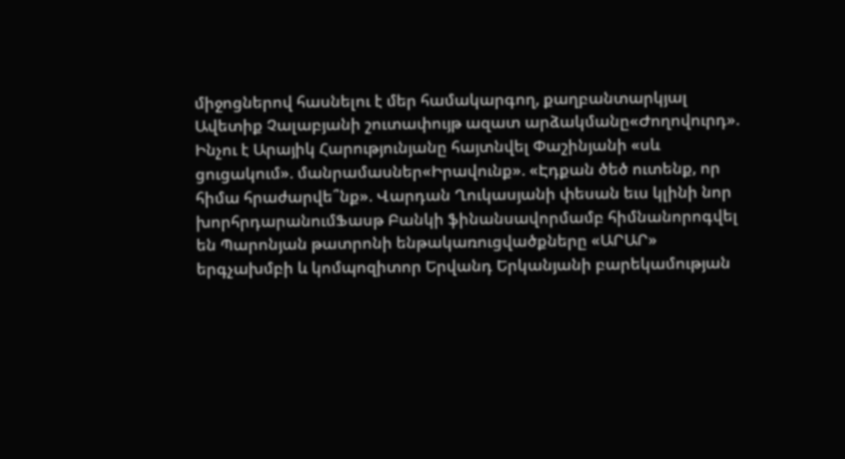միջոցներով հասնելու է մեր համակարգող, քաղբանտարկյալ Ավետիք Չալաբյանի շուտափույթ ազատ արձակմանը«Ժողովուրդ». Ինչու է Արայիկ Հարությունյանը հայտնվել Փաշինյանի «սև ցուցակում». մանրամասներ«Իրավունք». «Էդքան ծեծ ուտենք, որ հիմա հրաժարվե՞նք». Վարդան Ղուկասյանի փեսան եւս կլինի նոր խորհրդարանումՖասթ Բանկի ֆինանսավորմամբ հիմնանորոգվել են Պարոնյան թատրոնի ենթակառուցվածքները «ԱՐԱՐ» երգչախմբի և կոմպոզիտոր Երվանդ Երկանյանի բարեկամության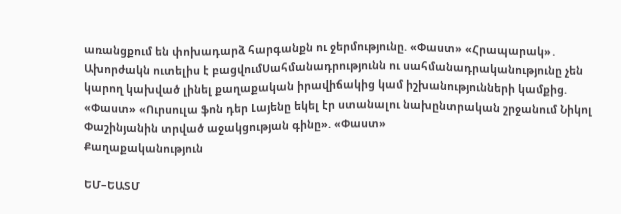առանցքում են փոխադարձ հարգանքն ու ջերմությունը. «Փաստ» «Հրապարակ»․ Ախորժակն ուտելիս է բացվումՍահմանադրությունն ու սահմանադրականությունը չեն կարող կախված լինել քաղաքական իրավիճակից կամ իշխանությունների կամքից. «Փաստ» «Ուրսուլա ֆոն դեր Լայենը եկել էր ստանալու նախընտրական շրջանում Նիկոլ Փաշինյանին տրված աջակցության գինը». «Փաստ»
Քաղաքականություն

ԵՄ–ԵԱՏՄ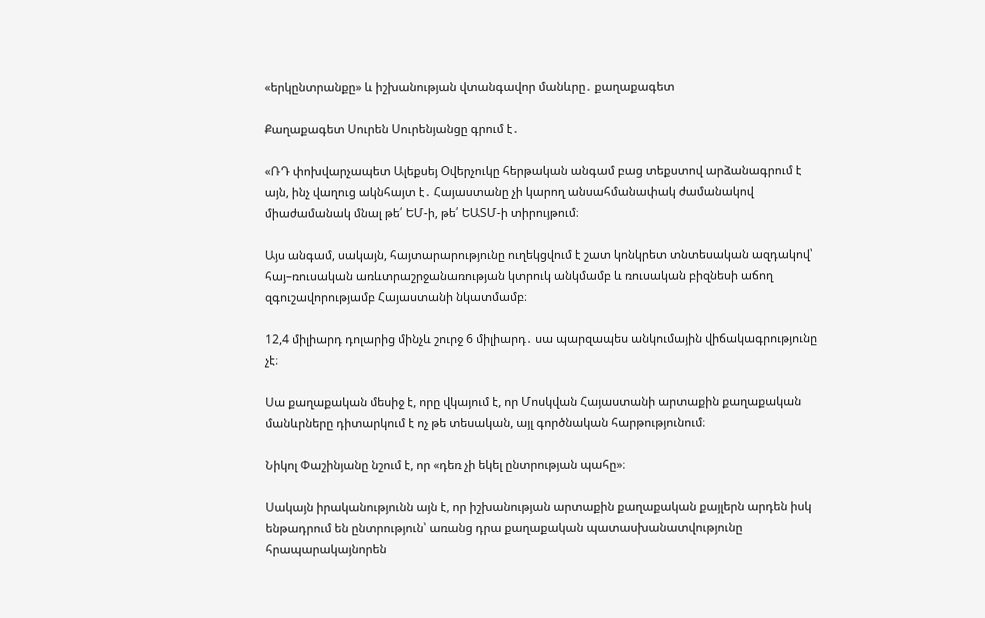«երկընտրանքը» և իշխանության վտանգավոր մանևրը․ քաղաքագետ

Քաղաքագետ Սուրեն Սուրենյանցը գրում է․

«ՌԴ փոխվարչապետ Ալեքսեյ Օվերչուկը հերթական անգամ բաց տեքստով արձանագրում է այն, ինչ վաղուց ակնհայտ է․ Հայաստանը չի կարող անսահմանափակ ժամանակով միաժամանակ մնալ թե՛ ԵՄ-ի, թե՛ ԵԱՏՄ-ի տիրույթում։

Այս անգամ, սակայն, հայտարարությունը ուղեկցվում է շատ կոնկրետ տնտեսական ազդակով՝ հայ–ռուսական առևտրաշրջանառության կտրուկ անկմամբ և ռուսական բիզնեսի աճող զգուշավորությամբ Հայաստանի նկատմամբ։

12,4 միլիարդ դոլարից մինչև շուրջ 6 միլիարդ․ սա պարզապես անկումային վիճակագրությունը չէ։

Սա քաղաքական մեսիջ է, որը վկայում է, որ Մոսկվան Հայաստանի արտաքին քաղաքական մանևրները դիտարկում է ոչ թե տեսական, այլ գործնական հարթությունում։

Նիկոլ Փաշինյանը նշում է, որ «դեռ չի եկել ընտրության պահը»։

Սակայն իրականությունն այն է, որ իշխանության արտաքին քաղաքական քայլերն արդեն իսկ ենթադրում են ընտրություն՝ առանց դրա քաղաքական պատասխանատվությունը հրապարակայնորեն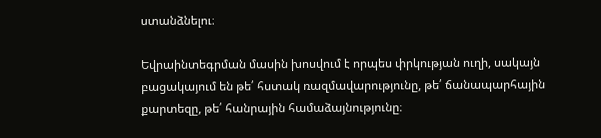ստանձնելու։

Եվրաինտեգրման մասին խոսվում է որպես փրկության ուղի, սակայն բացակայում են թե՛ հստակ ռազմավարությունը, թե՛ ճանապարհային քարտեզը, թե՛ հանրային համաձայնությունը։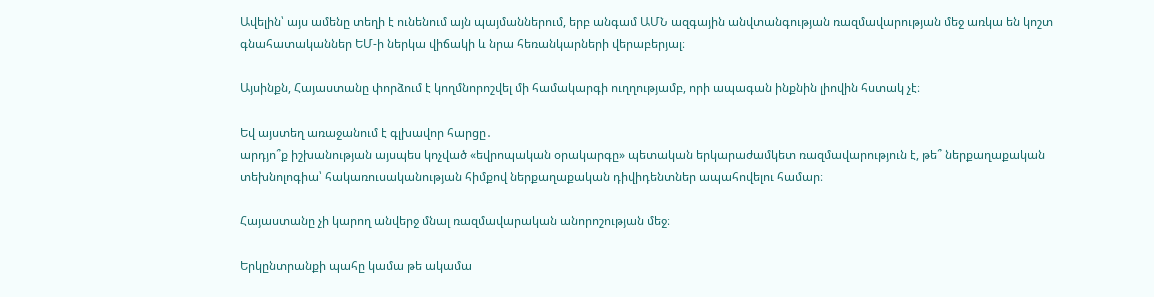Ավելին՝ այս ամենը տեղի է ունենում այն պայմաններում, երբ անգամ ԱՄՆ ազգային անվտանգության ռազմավարության մեջ առկա են կոշտ գնահատականներ ԵՄ-ի ներկա վիճակի և նրա հեռանկարների վերաբերյալ։

Այսինքն, Հայաստանը փորձում է կողմնորոշվել մի համակարգի ուղղությամբ, որի ապագան ինքնին լիովին հստակ չէ։

Եվ այստեղ առաջանում է գլխավոր հարցը․
արդյո՞ք իշխանության այսպես կոչված «եվրոպական օրակարգը» պետական երկարաժամկետ ռազմավարություն է, թե՞ ներքաղաքական տեխնոլոգիա՝ հակառուսականության հիմքով ներքաղաքական դիվիդենտներ ապահովելու համար։

Հայաստանը չի կարող անվերջ մնալ ռազմավարական անորոշության մեջ։

Երկընտրանքի պահը կամա թե ակամա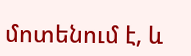մոտենում է, և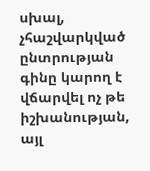սխալ, չհաշվարկված ընտրության գինը կարող է վճարվել ոչ թե իշխանության, այլ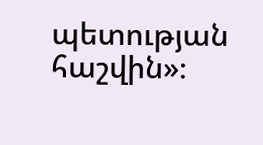պետության հաշվին»։